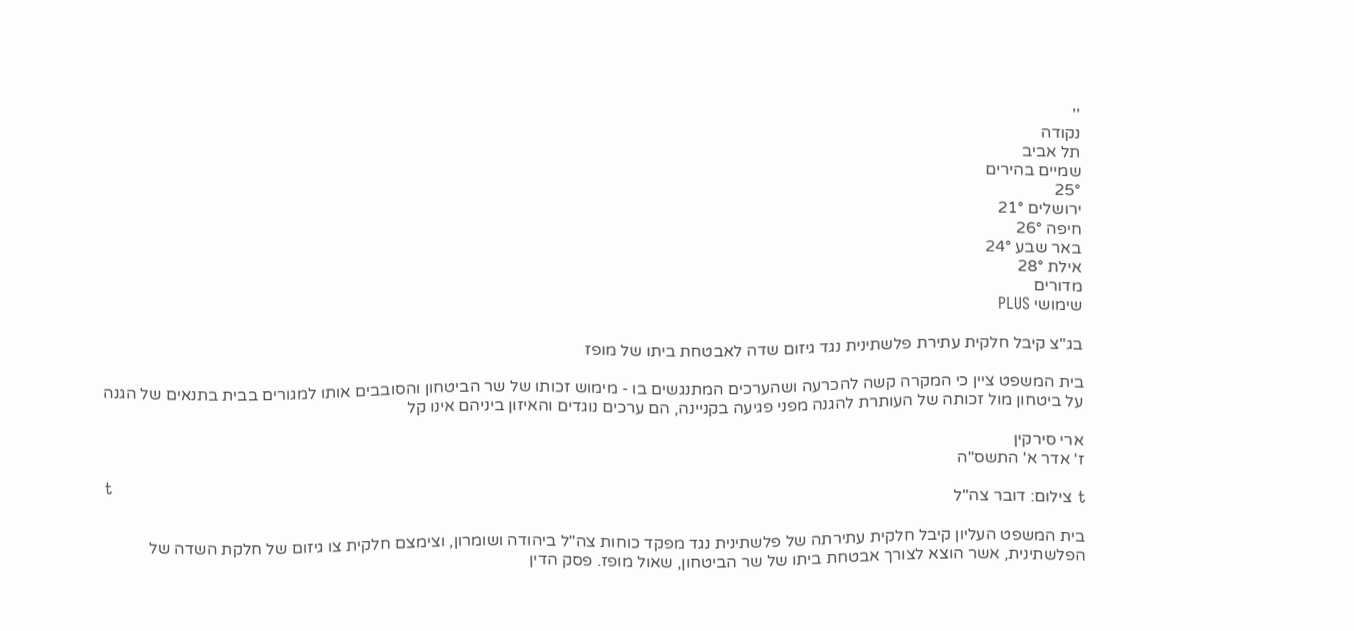''
נקודה
תל אביב
שמיים בהירים
25°
ירושלים 21°
חיפה 26°
באר שבע 24°
אילת 28°
מדורים
שימושי PLUS

בג"צ קיבל חלקית עתירת פלשתינית נגד גיזום שדה לאבטחת ביתו של מופז

בית המשפט ציין כי המקרה קשה להכרעה ושהערכים המתנגשים בו - מימוש זכותו של שר הביטחון והסובבים אותו למגורים בבית בתנאים של הגנה על ביטחון מול זכותה של העותרת להגנה מפני פגיעה בקניינה, הם ערכים נוגדים והאיזון ביניהם אינו קל

ארי סירקין
ז' אדר א' התשס"ה
t
t צילום: דובר צה"ל

בית המשפט העליון קיבל חלקית עתירתה של פלשתינית נגד מפקד כוחות צה"ל ביהודה ושומרון, וצימצם חלקית צו גיזום של חלקת השדה של הפלשתינית, אשר הוצא לצורך אבטחת ביתו של שר הביטחון, שאול מופז. פסק הדין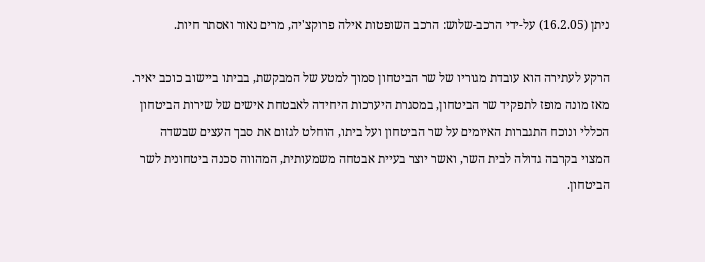ניתן (16.2.05) על-ידי הרכב-שלוש: הרכב השופטות אילה פרוקצ'יה, מרים נאור ואסתר חיות.

הרקע לעתירה הוא עובדת מגוריו של שר הביטחון סמוך למטע של המבקשת, בביתו ביישוב כוכב יאיר. מאז מונה מופז לתפקיד שר הביטחון, במסגרת היערכות היחידה לאבטחת אישים של שירות הביטחון הכללי ונוכח התגברות האיומים על שר הביטחון ועל ביתו, הוחלט לגזום את סבך העצים שבשדה המצוי בקרבה גדולה לבית השר, ואשר יוצר בעיית אבטחה משמעותית, המהווה סכנה ביטחונית לשר הביטחון.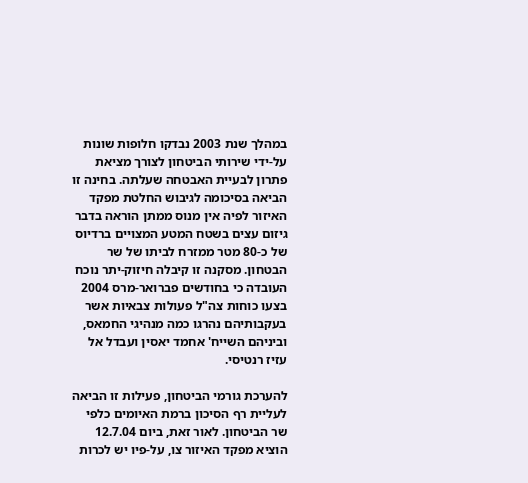במהלך שנת 2003 נבדקו חלופות שונות על-ידי שירותי הביטחון לצורך מציאת פתרון לבעיית האבטחה שעלתה. בחינה זו הביאה בסיכומה לגיבוש החלטת מפקד האיזור לפיה אין מנוס ממתן הוראה בדבר גיזום עצים בשטח המטע המצויים ברדיוס של כ-80 מטר ממזרח לביתו של שר הבטחון. מסקנה זו קיבלה חיזוק-יתר נוכח העובדה כי בחודשים פברואר-מרס 2004 בצעו כוחות צה"ל פעולות צבאיות אשר בעקבותיהם נהרגו כמה מנהיגי החמאס, וביניהם השייח' אחמד יאסין ועבדל אל עזיז רנטיסי.

להערכת גורמי הביטחון, פעילות זו הביאה לעליית רף הסיכון ברמת האיומים כלפי שר הביטחון. לאור זאת, ביום 12.7.04 הוציא מפקד האיזור צו, על-פיו יש לכרות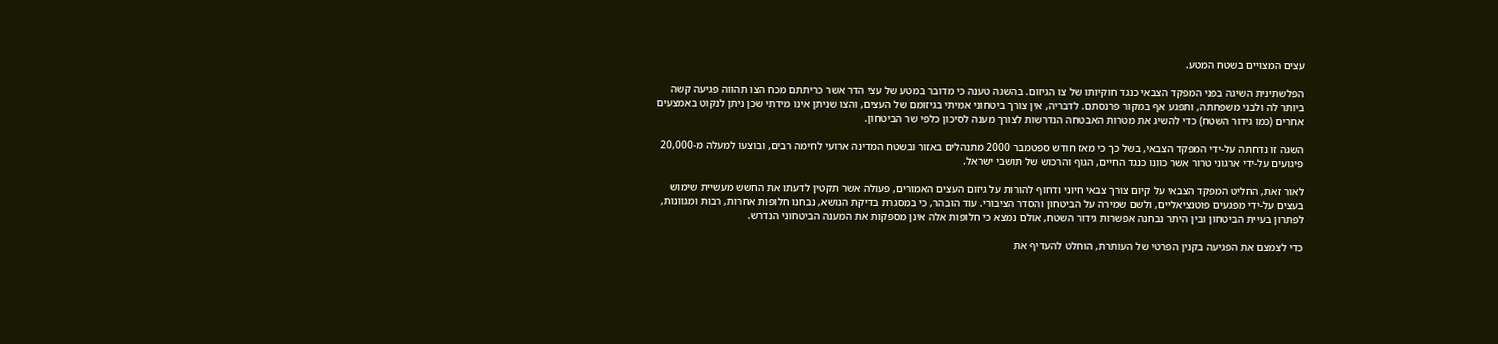עצים המצויים בשטח המטע.

הפלשתינית השיגה בפני המפקד הצבאי כנגד חוקיותו של צו הגיזום. בהשגה טענה כי מדובר במטע של עצי הדר אשר כריתתם מכח הצו תהווה פגיעה קשה ביותר לה ולבני משפחתה, ותפגע אף במקור פרנסתם. לדבריה, אין צורך ביטחוני אמיתי בגיזומם של העצים, והצו שניתן אינו מידתי שכן ניתן לנקוט באמצעים אחרים (כמו גידור השטח) כדי להשיג את מטרות האבטחה הנדרשות לצורך מענה לסיכון כלפי שר הביטחון.

השגה זו נדחתה על-ידי המפקד הצבאי, בשל כך כי מאז חודש ספטמבר 2000 מתנהלים באזור ובשטח המדינה ארועי לחימה רבים, ובוצעו למעלה מ-20,000 פיגועים על-ידי ארגוני טרור אשר כוונו כנגד החיים, הגוף והרכוש של תושבי ישראל.

לאור זאת, החליט המפקד הצבאי על קיום צורך צבאי חיוני ודחוף להורות על גיזום העצים האמורים, פעולה אשר תקטין לדעתו את החשש מעשיית שימוש בעצים על-ידי מפגעים פוטנציאליים, ולשם שמירה על הביטחון והסדר הציבורי. עוד הובהר, כי במסגרת בדיקת הנושא, נבחנו חלופות אחרות, רבות ומגוונות, לפתרון בעיית הביטחון ובין היתר נבחנה אפשרות גידור השטח, אולם נמצא כי חלופות אלה אינן מספקות את המענה הביטחוני הנדרש.

כדי לצמצם את הפגיעה בקנין הפרטי של העותרת, הוחלט להעדיף את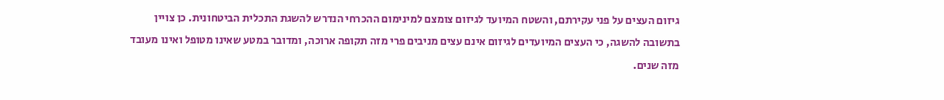גיזום העצים על פני עקירתם, והשטח המיועד לגיזום צומצם למינימום ההכרחי הנדרש להשגת התכלית הביטחונית. כן צויין בתשובה להשגה, כי העצים המיועדים לגיזום אינם עצים מניבים פרי מזה תקופה ארוכה, ומדובר במטע שאינו מטופל ואינו מעובד מזה שנים.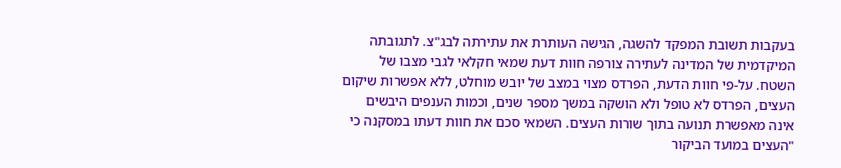בעקבות תשובת המפקד להשגה, הגישה העותרת את עתירתה לבג"צ. לתגובתה המיקדמית של המדינה לעתירה צורפה חוות דעת שמאי חקלאי לגבי מצבו של השטח. על-פי חוות הדעת, הפרדס מצוי במצב של יובש מוחלט, ללא אפשרות שיקום העצים, הפרדס לא טופל ולא הושקה במשך מספר שנים, וכמות הענפים היבשים אינה מאפשרת תנועה בתוך שורות העצים. השמאי סכם את חוות דעתו במסקנה כי "העצים במועד הביקור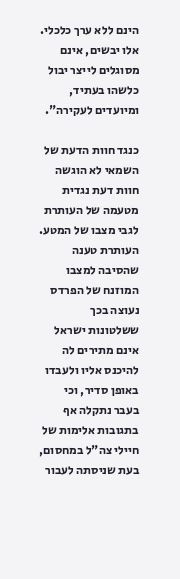הינם ללא ערך כלכלי. אלו יבשים, אינם מסוגלים לייצר יבול כלשהו בעתיד, ומיועדים לעקירה".

כנגד חוות הדעת של השמאי לא הוגשה חוות דעת נגדית מטעמה של העותרת לגבי מצבו של המטע. העותרת טענה שהסיבה למצבו המוזנח של הפרדס נעוצה בכך ששלטונות ישראל אינם מתירים לה להיכנס אליו ולעבדו באופן סדיר, וכי בעבר נתקלה אף בתגובות אלימות של חיילי צה"ל במחסום, בעת שניסתה לעבור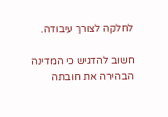לחלקה לצורך עיבודה.

חשוב להדגיש כי המדינה הבהירה את חובתה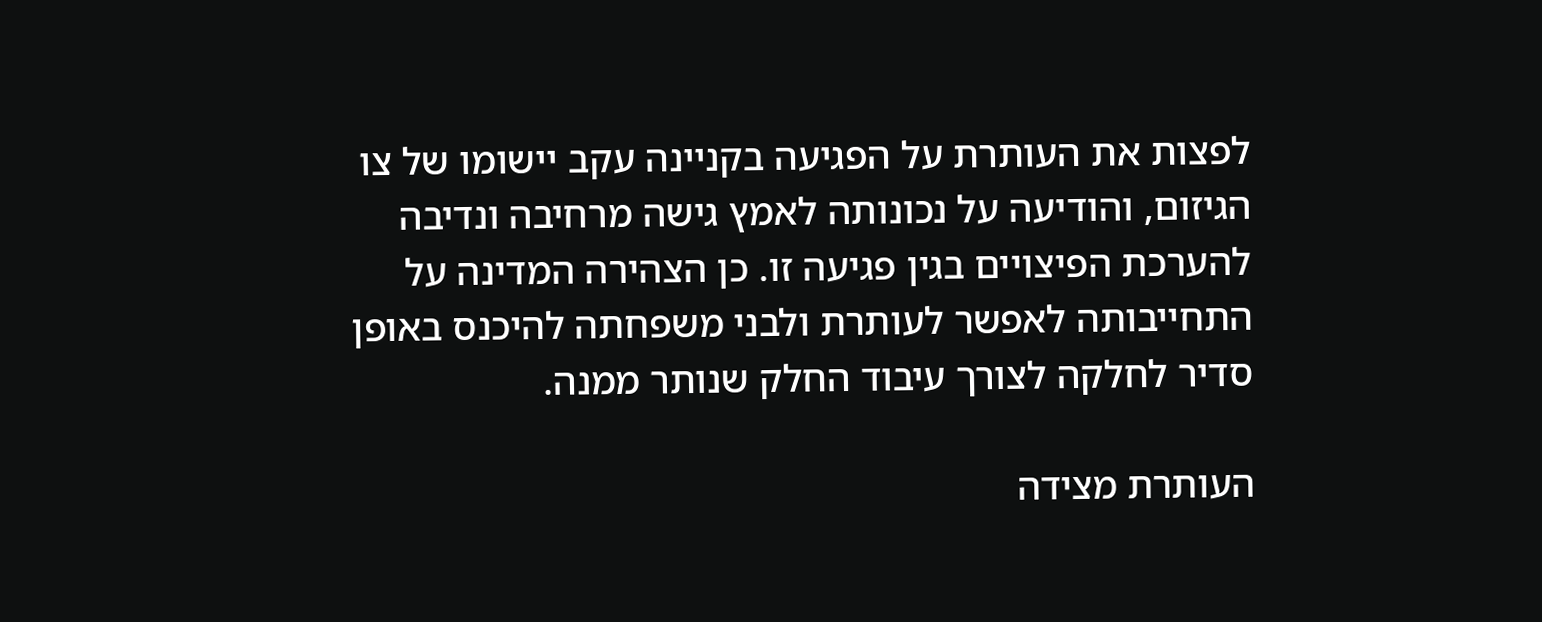לפצות את העותרת על הפגיעה בקניינה עקב יישומו של צו הגיזום, והודיעה על נכונותה לאמץ גישה מרחיבה ונדיבה להערכת הפיצויים בגין פגיעה זו. כן הצהירה המדינה על התחייבותה לאפשר לעותרת ולבני משפחתה להיכנס באופן סדיר לחלקה לצורך עיבוד החלק שנותר ממנה.

העותרת מצידה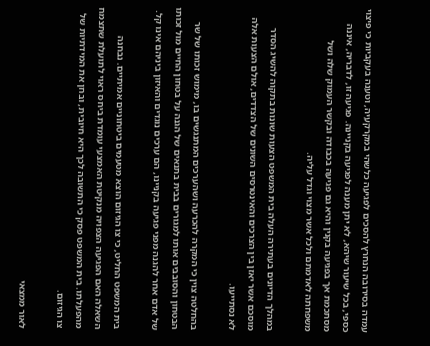עמדה בסירובה הנחרץ להסכים לפגיעה כלשהי במקרקעיה, וטענה בעקביות כי פיצוי כספי, בכל שיעור שיהא, לא יתן מענה לפגיעה בקניינה. פגיעה זו, לדבריה, איננה מסתכמת אך בפגיעה בקנין והיא גם פגיעה בכבודה ובקשר העמוק שלה ושל משפחתה לאדמתם ולכל אשר מצוי וגדל עליה.

במהלך הדיונים בעתירה העלה בית המשפט הצעות שונות בתקוה להשיג הסדר מוסכם אשר יאזן בין הצרכים והאינטרסים השונים של הצדדים, אולם הצעות אלה לא נסתייעו.

בהחלטה צוין כי המקרה להכרעה ושהערכים המתנגשים בו, מימוש זכותו של שר הבטחון והסובבים אותו למגורים בבית בתנאים של הגנה על בטחון החיים מול זכותו של אדם אחר להגנה מפני פגיעה בקניינו, הם ערכים נוגדים והאיזון ביניהם אינו קל.

בית המשפט החליט, כי צו הגיזום הוצא מטעמים ביטחוניים אמיתיים. נבחנה השאלה האם הפגיעה הצפויה מנקיטת האמצעי עומדת ביחס ראוי לתועלת שתצמח מהפעלתו. בית המשפט פסק כי התשובה לכך היא חיובית, ובחן את המידתיות של צו הגיזום.

לאור ממצאי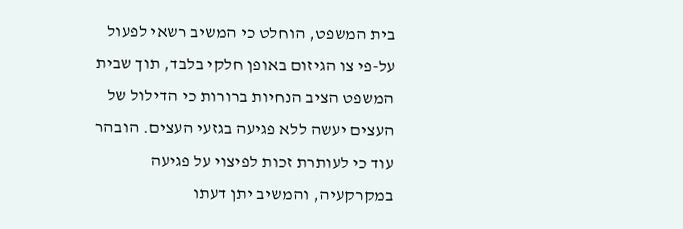בית המשפט, הוחלט כי המשיב רשאי לפעול על-פי צו הגיזום באופן חלקי בלבד, תוך שבית המשפט הציב הנחיות ברורות כי הדילול של העצים יעשה ללא פגיעה בגזעי העצים. הובהר עוד כי לעותרת זכות לפיצוי על פגיעה במקרקעיה, והמשיב יתן דעתו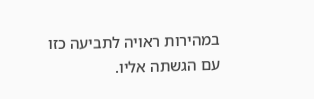במהירות ראויה לתביעה כזו עם הגשתה אליו.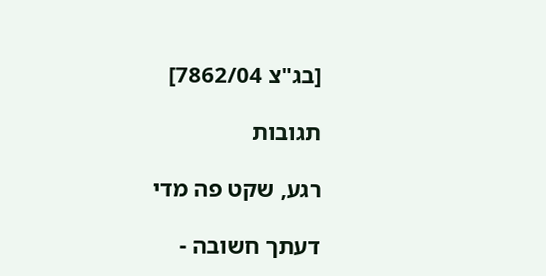[בג"צ 7862/04]

תגובות

רגע, שקט פה מדי

דעתך חשובה -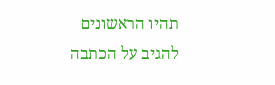תהיו הראשונים להגיב על הכתבה